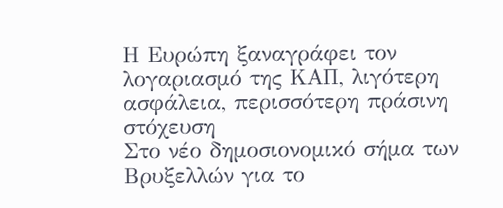Η Ευρώπη ξαναγράφει τον λογαριασμό της ΚΑΠ, λιγότερη ασφάλεια, περισσότερη πράσινη στόχευση
Στο νέο δημοσιονομικό σήμα των Βρυξελλών για το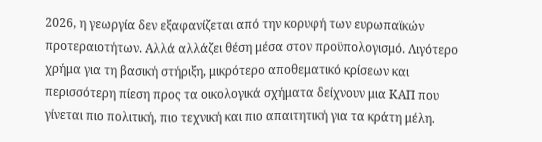2026, η γεωργία δεν εξαφανίζεται από την κορυφή των ευρωπαϊκών προτεραιοτήτων. Αλλά αλλάζει θέση μέσα στον προϋπολογισμό. Λιγότερο χρήμα για τη βασική στήριξη, μικρότερο αποθεματικό κρίσεων και περισσότερη πίεση προς τα οικολογικά σχήματα δείχνουν μια ΚΑΠ που γίνεται πιο πολιτική, πιο τεχνική και πιο απαιτητική για τα κράτη μέλη.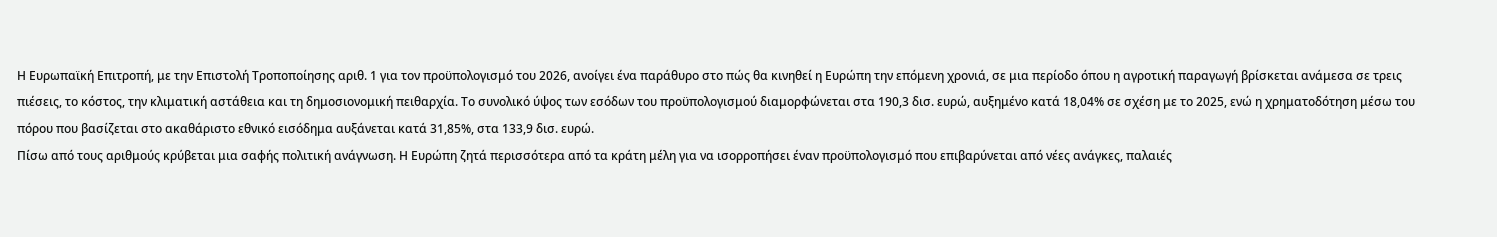Η Ευρωπαϊκή Επιτροπή, με την Επιστολή Τροποποίησης αριθ. 1 για τον προϋπολογισμό του 2026, ανοίγει ένα παράθυρο στο πώς θα κινηθεί η Ευρώπη την επόμενη χρονιά, σε μια περίοδο όπου η αγροτική παραγωγή βρίσκεται ανάμεσα σε τρεις πιέσεις, το κόστος, την κλιματική αστάθεια και τη δημοσιονομική πειθαρχία. Το συνολικό ύψος των εσόδων του προϋπολογισμού διαμορφώνεται στα 190,3 δισ. ευρώ, αυξημένο κατά 18,04% σε σχέση με το 2025, ενώ η χρηματοδότηση μέσω του πόρου που βασίζεται στο ακαθάριστο εθνικό εισόδημα αυξάνεται κατά 31,85%, στα 133,9 δισ. ευρώ.
Πίσω από τους αριθμούς κρύβεται μια σαφής πολιτική ανάγνωση. Η Ευρώπη ζητά περισσότερα από τα κράτη μέλη για να ισορροπήσει έναν προϋπολογισμό που επιβαρύνεται από νέες ανάγκες, παλαιές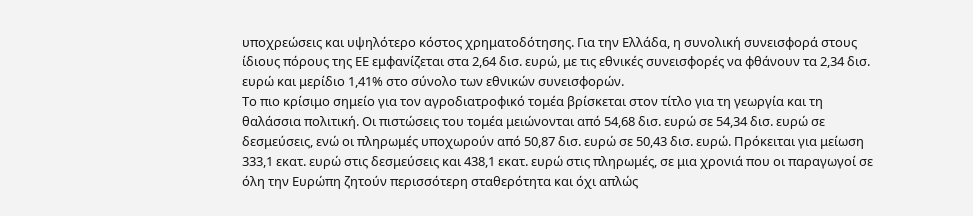υποχρεώσεις και υψηλότερο κόστος χρηματοδότησης. Για την Ελλάδα, η συνολική συνεισφορά στους ίδιους πόρους της ΕΕ εμφανίζεται στα 2,64 δισ. ευρώ, με τις εθνικές συνεισφορές να φθάνουν τα 2,34 δισ. ευρώ και μερίδιο 1,41% στο σύνολο των εθνικών συνεισφορών.
Το πιο κρίσιμο σημείο για τον αγροδιατροφικό τομέα βρίσκεται στον τίτλο για τη γεωργία και τη θαλάσσια πολιτική. Οι πιστώσεις του τομέα μειώνονται από 54,68 δισ. ευρώ σε 54,34 δισ. ευρώ σε δεσμεύσεις, ενώ οι πληρωμές υποχωρούν από 50,87 δισ. ευρώ σε 50,43 δισ. ευρώ. Πρόκειται για μείωση 333,1 εκατ. ευρώ στις δεσμεύσεις και 438,1 εκατ. ευρώ στις πληρωμές, σε μια χρονιά που οι παραγωγοί σε όλη την Ευρώπη ζητούν περισσότερη σταθερότητα και όχι απλώς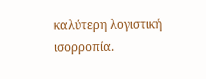καλύτερη λογιστική ισορροπία.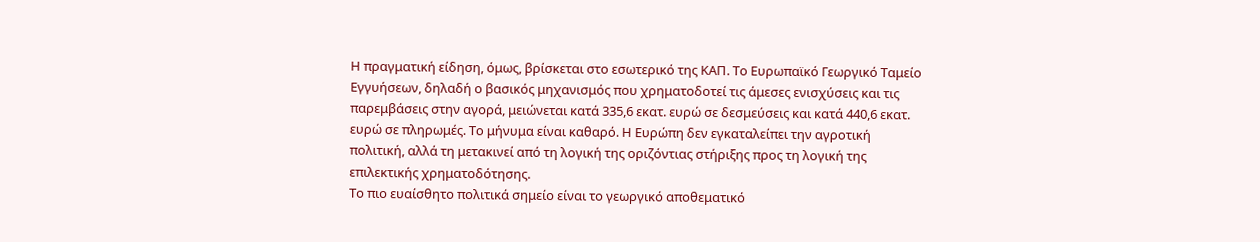Η πραγματική είδηση, όμως, βρίσκεται στο εσωτερικό της ΚΑΠ. Το Ευρωπαϊκό Γεωργικό Ταμείο Εγγυήσεων, δηλαδή ο βασικός μηχανισμός που χρηματοδοτεί τις άμεσες ενισχύσεις και τις παρεμβάσεις στην αγορά, μειώνεται κατά 335,6 εκατ. ευρώ σε δεσμεύσεις και κατά 440,6 εκατ. ευρώ σε πληρωμές. Το μήνυμα είναι καθαρό. Η Ευρώπη δεν εγκαταλείπει την αγροτική πολιτική, αλλά τη μετακινεί από τη λογική της οριζόντιας στήριξης προς τη λογική της επιλεκτικής χρηματοδότησης.
Το πιο ευαίσθητο πολιτικά σημείο είναι το γεωργικό αποθεματικό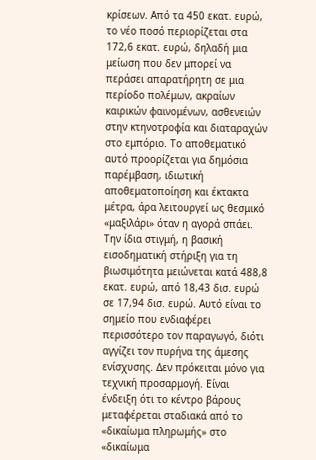κρίσεων. Από τα 450 εκατ. ευρώ, το νέο ποσό περιορίζεται στα 172,6 εκατ. ευρώ, δηλαδή μια μείωση που δεν μπορεί να περάσει απαρατήρητη σε μια περίοδο πολέμων, ακραίων καιρικών φαινομένων, ασθενειών στην κτηνοτροφία και διαταραχών στο εμπόριο. Το αποθεματικό αυτό προορίζεται για δημόσια παρέμβαση, ιδιωτική αποθεματοποίηση και έκτακτα μέτρα, άρα λειτουργεί ως θεσμικό «μαξιλάρι» όταν η αγορά σπάει.
Την ίδια στιγμή, η βασική εισοδηματική στήριξη για τη βιωσιμότητα μειώνεται κατά 488,8 εκατ. ευρώ, από 18,43 δισ. ευρώ σε 17,94 δισ. ευρώ. Αυτό είναι το σημείο που ενδιαφέρει περισσότερο τον παραγωγό, διότι αγγίζει τον πυρήνα της άμεσης ενίσχυσης. Δεν πρόκειται μόνο για τεχνική προσαρμογή. Είναι ένδειξη ότι το κέντρο βάρους μεταφέρεται σταδιακά από το «δικαίωμα πληρωμής» στο «δικαίωμα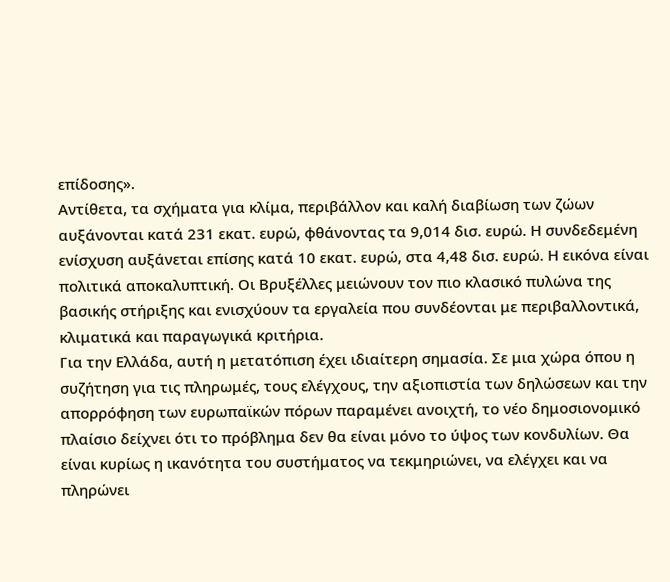επίδοσης».
Αντίθετα, τα σχήματα για κλίμα, περιβάλλον και καλή διαβίωση των ζώων αυξάνονται κατά 231 εκατ. ευρώ, φθάνοντας τα 9,014 δισ. ευρώ. Η συνδεδεμένη ενίσχυση αυξάνεται επίσης κατά 10 εκατ. ευρώ, στα 4,48 δισ. ευρώ. Η εικόνα είναι πολιτικά αποκαλυπτική. Οι Βρυξέλλες μειώνουν τον πιο κλασικό πυλώνα της βασικής στήριξης και ενισχύουν τα εργαλεία που συνδέονται με περιβαλλοντικά, κλιματικά και παραγωγικά κριτήρια.
Για την Ελλάδα, αυτή η μετατόπιση έχει ιδιαίτερη σημασία. Σε μια χώρα όπου η συζήτηση για τις πληρωμές, τους ελέγχους, την αξιοπιστία των δηλώσεων και την απορρόφηση των ευρωπαϊκών πόρων παραμένει ανοιχτή, το νέο δημοσιονομικό πλαίσιο δείχνει ότι το πρόβλημα δεν θα είναι μόνο το ύψος των κονδυλίων. Θα είναι κυρίως η ικανότητα του συστήματος να τεκμηριώνει, να ελέγχει και να πληρώνει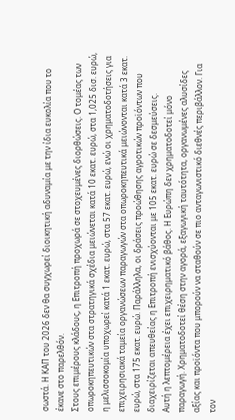σωστά. Η ΚΑΠ του 2026 δεν θα συγχωρεί διοικητική αδυναμία με την ίδια ευκολία που το έκανε στο παρελθόν.
Στους επιμέρους κλάδους, η Επιτροπή προχωρά σε στοχευμένες διορθώσεις. Ο τομέας των οπωροκηπευτικών στα στρατηγικά σχέδια μειώνεται κατά 10 εκατ. ευρώ, στα 1,025 δισ. ευρώ, η μελισσοκομία υποχωρεί κατά 1 εκατ. ευρώ, στα 57 εκατ. ευρώ, ενώ οι χρηματοδοτήσεις για επιχειρησιακά ταμεία οργανώσεων παραγωγών στα οπωροκηπευτικά μειώνονται κατά 3 εκατ. ευρώ, στα 175 εκατ. ευρώ. Παράλληλα, οι δράσεις προώθησης αγροτικών προϊόντων που διαχειρίζεται απευθείας η Επιτροπή ενισχύονται με 105 εκατ. ευρώ σε δεσμεύσεις.
Αυτή η λεπτομέρεια έχει επιχειρηματικό βάθος. Η Ευρώπη δεν χρηματοδοτεί μόνο παραγωγή. Χρηματοδοτεί θέση στην αγορά, εξαγωγική ταυτότητα, οργανωμένες αλυσίδες αξίας και προϊόντα που μπορούν να σταθούν σε πιο ανταγωνιστικό διεθνές περιβάλλον. Για τον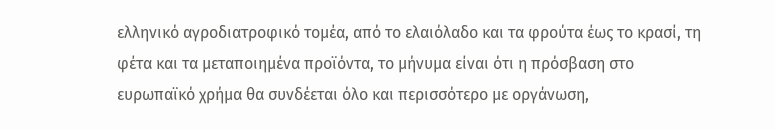ελληνικό αγροδιατροφικό τομέα, από το ελαιόλαδο και τα φρούτα έως το κρασί, τη φέτα και τα μεταποιημένα προϊόντα, το μήνυμα είναι ότι η πρόσβαση στο ευρωπαϊκό χρήμα θα συνδέεται όλο και περισσότερο με οργάνωση,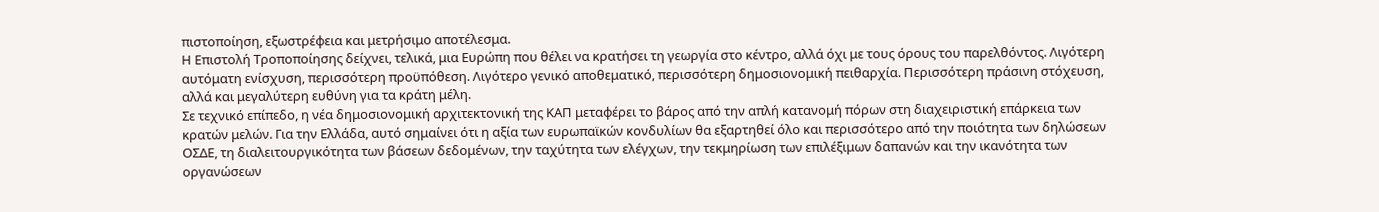πιστοποίηση, εξωστρέφεια και μετρήσιμο αποτέλεσμα.
Η Επιστολή Τροποποίησης δείχνει, τελικά, μια Ευρώπη που θέλει να κρατήσει τη γεωργία στο κέντρο, αλλά όχι με τους όρους του παρελθόντος. Λιγότερη αυτόματη ενίσχυση, περισσότερη προϋπόθεση. Λιγότερο γενικό αποθεματικό, περισσότερη δημοσιονομική πειθαρχία. Περισσότερη πράσινη στόχευση, αλλά και μεγαλύτερη ευθύνη για τα κράτη μέλη.
Σε τεχνικό επίπεδο, η νέα δημοσιονομική αρχιτεκτονική της ΚΑΠ μεταφέρει το βάρος από την απλή κατανομή πόρων στη διαχειριστική επάρκεια των κρατών μελών. Για την Ελλάδα, αυτό σημαίνει ότι η αξία των ευρωπαϊκών κονδυλίων θα εξαρτηθεί όλο και περισσότερο από την ποιότητα των δηλώσεων ΟΣΔΕ, τη διαλειτουργικότητα των βάσεων δεδομένων, την ταχύτητα των ελέγχων, την τεκμηρίωση των επιλέξιμων δαπανών και την ικανότητα των οργανώσεων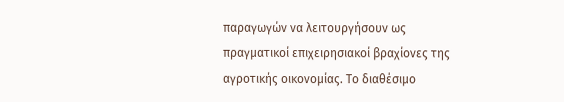παραγωγών να λειτουργήσουν ως πραγματικοί επιχειρησιακοί βραχίονες της αγροτικής οικονομίας. Το διαθέσιμο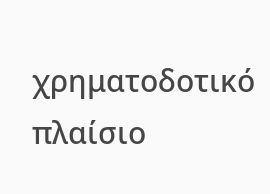χρηματοδοτικό πλαίσιο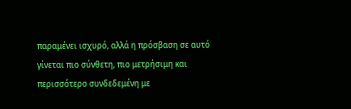παραμένει ισχυρό, αλλά η πρόσβαση σε αυτό γίνεται πιο σύνθετη, πιο μετρήσιμη και περισσότερο συνδεδεμένη με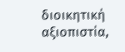διοικητική αξιοπιστία,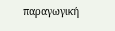παραγωγική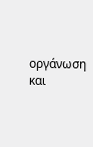οργάνωση και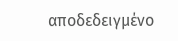αποδεδειγμένο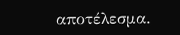αποτέλεσμα.